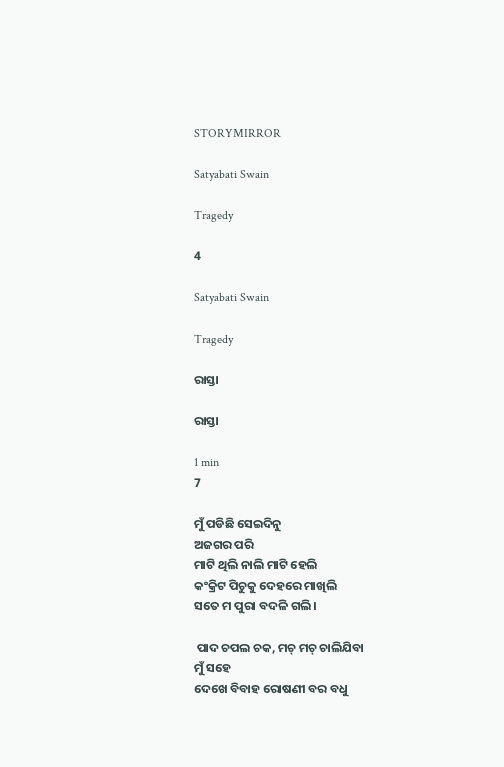STORYMIRROR

Satyabati Swain

Tragedy

4

Satyabati Swain

Tragedy

ରାସ୍ତା

ରାସ୍ତା

1 min
7

ମୁଁ ପଡିଛି ସେଇଦିନୁ
ଅଜଗର ପରି
ମାଟି ଥିଲି ନାଲି ମାଟି ହେଲି
କଂକ୍ରିଟ ପିଚୁକୁ ଦେହରେ ମାଖିଲି
ସତେ ମ ପୁରା ବଦଳି ଗଲି।

 ପାଦ ଚପଲ ଚକ, ମଚ୍ ମଚ୍ ଚାଲିଯିବା
ମୁଁ ସହେ
ଦେଖେ ବିବାହ ରୋଷଣୀ ବର ବଧୁ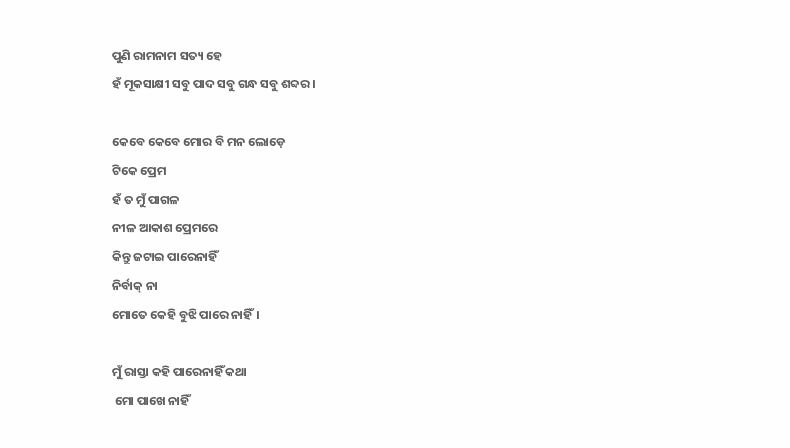ପୁଣି ରାମନାମ ସତ୍ୟ ହେ
ହଁ ମୂକସାକ୍ଷୀ ସବୁ ପାଦ ସବୁ ଗନ୍ଧ ସବୁ ଶବ୍ଦର।

କେବେ କେବେ ମୋର ବି ମନ ଲୋଡ଼େ
ଟିକେ ପ୍ରେମ
ହଁ ତ ମୁଁ ପାଗଳ
ନୀଳ ଆକାଶ ପ୍ରେମରେ
କିନ୍ତୁ ଜଟାଇ ପାରେନାହିଁ
ନିର୍ବାକ୍ ନା
ମୋତେ କେହି ବୁଝି ପାରେ ନାହିଁ।

ମୁଁ ରାସ୍ତା କହି ପାରେନାହିଁ କଥା
 ମୋ ପାଖେ ନାହିଁ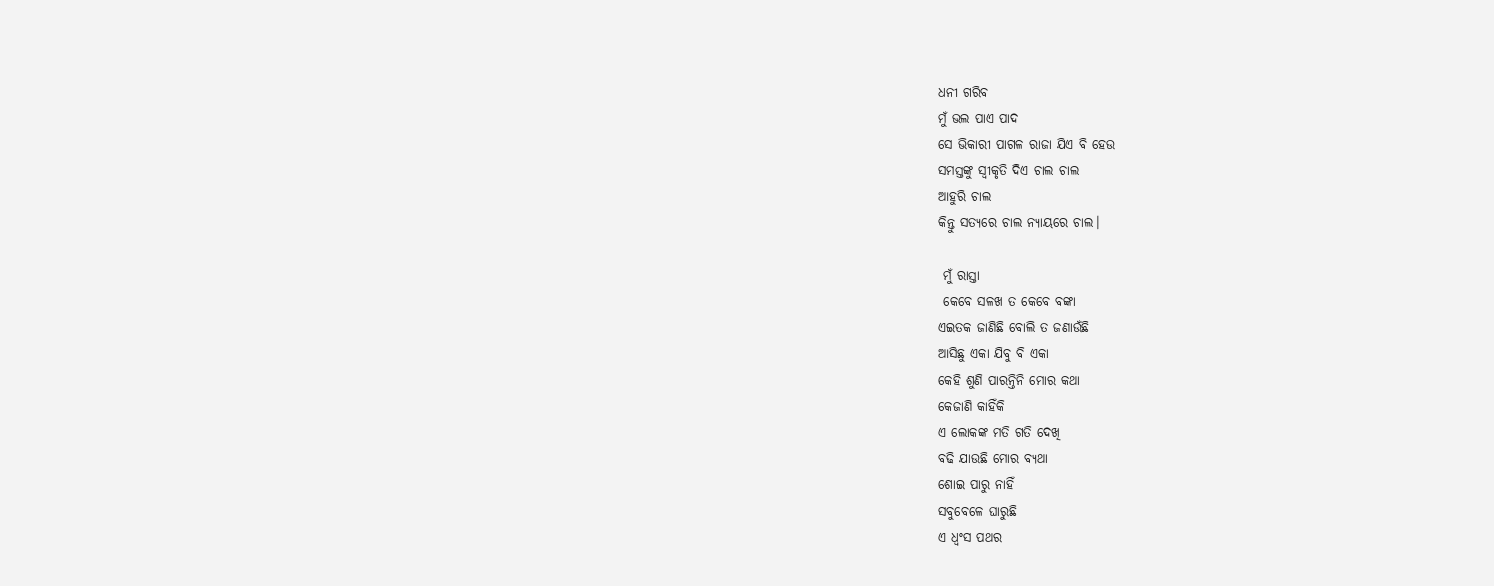ଧନୀ ଗରିବ
ମୁଁ ଭଲ ପାଏ ପାଦ
ସେ ଭିକାରୀ ପାଗଳ ରାଜା ଯିଏ ବି ହେଉ
ସମସ୍ତଙ୍କୁ ସ୍ୱୀକୃତି ଦିଏ ଚାଲ ଚାଲ
ଆହୁରି ଚାଲ
କିନ୍ତୁ ସତ୍ୟରେ ଚାଲ ନ୍ୟାୟରେ ଚାଲ।

 ମୁଁ ରାସ୍ତା
 କେବେ ସଳଖ ତ କେବେ ବଙ୍କା
ଏଇତକ ଜାଣିଛି ବୋଲି ତ ଜଣାଉଁଛି
ଆସିଛୁ ଏକା ଯିବୁ ବି ଏକା
କେହି ଶୁଣି ପାରନ୍ତିନି ମୋର କଥା
କେଜାଣି କାହିଁକି
ଏ ଲୋକଙ୍କ ମତି ଗତି ଦେଖି
ବଢି ଯାଉଛି ମୋର ବ୍ୟଥା
ଶୋଇ ପାରୁ ନାହିଁ
ସବୁବେଳେ ଘାରୁଛି
ଏ ଧ୍ଵଂସ ପଥର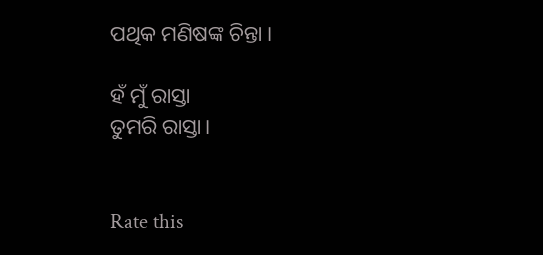ପଥିକ ମଣିଷଙ୍କ ଚିନ୍ତା ।

ହଁ ମୁଁ ରାସ୍ତା
ତୁମରି ରାସ୍ତା।


Rate this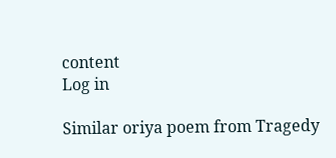content
Log in

Similar oriya poem from Tragedy